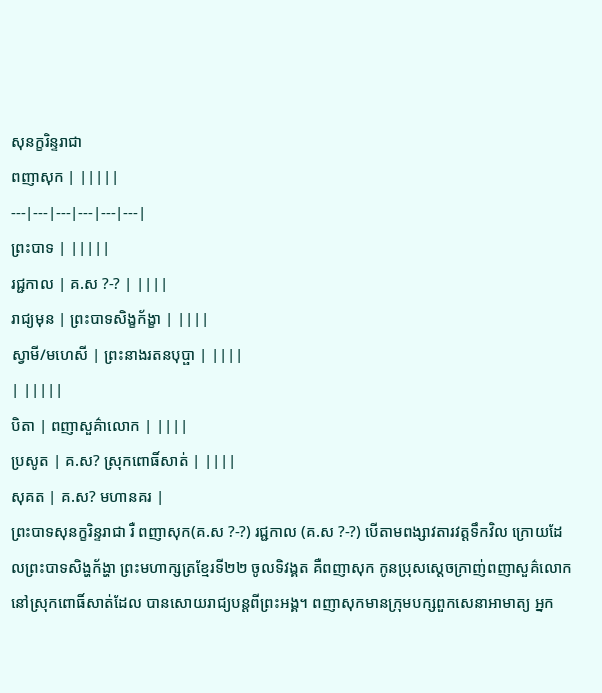សុនក្ខរិន្ទរាជា
ពញាសុក | |||||
---|---|---|---|---|---|
ព្រះបាទ | |||||
រជ្ជកាល | គ.ស ?-? | ||||
រាជ្យមុន | ព្រះបាទសិង្ខក័ង្ខា | ||||
ស្វាមី/មហេសី | ព្រះនាងរតនបុប្ផា | ||||
| |||||
បិតា | ពញាសួគ៌ាលោក | ||||
ប្រសូត | គ.ស? ស្រុកពោធិ៍សាត់ | ||||
សុគត | គ.ស? មហានគរ |
ព្រះបាទសុនក្ខរិន្ទរាជា រឺ ពញាសុក(គ.ស ?-?) រជ្ជកាល (គ.ស ?-?) បើតាមពង្សាវតារវត្ដទឹកវិល ក្រោយដែលព្រះបាទសិង្ហក័ង្ហា ព្រះមហាក្សត្រខ្មែរទី២២ ចូលទិវង្គត គឺពញាសុក កូនប្រុសស្ដេចក្រាញ់ពញាសួគ៌លោកនៅស្រុកពោធិ៍សាត់ដែល បានសោយរាជ្យបន្ដពីព្រះអង្គ។ ពញាសុកមានក្រុមបក្សពួកសេនាអាមាត្យ អ្នក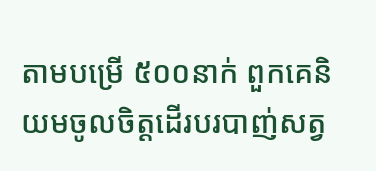តាមបម្រើ ៥០០នាក់ ពួកគេនិយមចូលចិត្ដដើរបរបាញ់សត្វ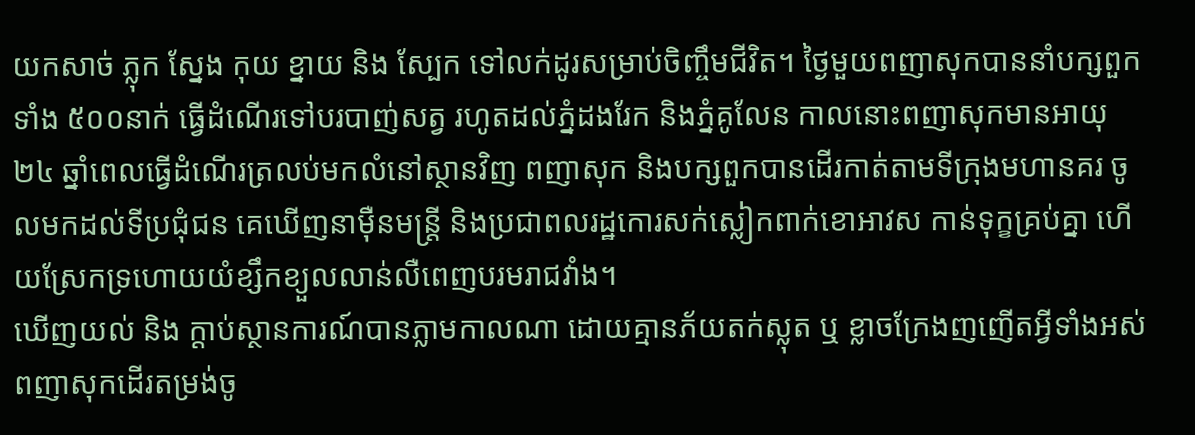យកសាច់ ភ្លុក ស្នែង កុយ ខ្នាយ និង ស្បែក ទៅលក់ដូរសម្រាប់ចិញ្ចឹមជីវិត។ ថ្ងៃមួយពញាសុកបាននាំបក្សពួកទាំង ៥០០នាក់ ធ្វើដំណើរទៅបរបាញ់សត្វ រហូតដល់ភ្នំដងរែក និងភ្នំគូលែន កាលនោះពញាសុកមានអាយុ ២៤ ឆ្នាំពេលធ្វើដំណើរត្រលប់មកលំនៅស្ថានវិញ ពញាសុក និងបក្សពួកបានដើរកាត់តាមទីក្រុងមហានគរ ចូលមកដល់ទីប្រជុំជន គេឃើញនាម៉ឺនមន្រ្ដី និងប្រជាពលរដ្ឋកោរសក់ស្លៀកពាក់ខោអាវស កាន់ទុក្ខគ្រប់គ្នា ហើយស្រែកទ្រហោយយំខ្សឹកខ្យួលលាន់លឺពេញបរមរាជវាំង។
ឃើញយល់ និង ក្ដាប់ស្ថានការណ៍បានភ្លាមកាលណា ដោយគ្មានភ័យតក់ស្លុត ឬ ខ្លាចក្រែងញញើតអ្វីទាំងអស់ ពញាសុកដើរតម្រង់ចូ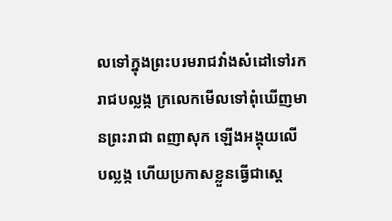លទៅក្នុងព្រះបរមរាជវាំងសំដៅទៅរករាជបល្លង្ក ក្រលេកមើលទៅពុំឃើញមានព្រះរាជា ពញាសុក ឡើងអង្គុយលើបល្លង្ក ហើយប្រកាសខ្លួនធ្វើជាស្ដេ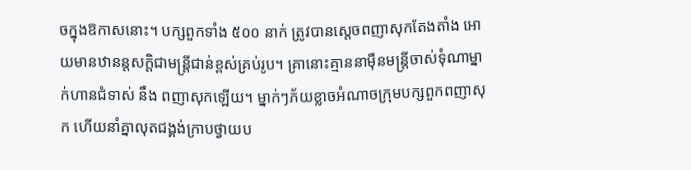ចក្នុងឱកាសនោះ។ បក្សពួកទាំង ៥០០ នាក់ ត្រូវបានស្ដេចពញាសុកតែងតាំង អោយមានឋានន្ដសក្ដិជាមន្រ្ដីជាន់ខ្ពស់គ្រប់រូប។ គ្រានោះគ្មាននាម៉ឺនមន្រ្ដីចាស់ទុំណាម្នាក់ហានជំទាស់ នឹង ពញាសុកឡើយ។ ម្នាក់ៗភ័យខ្លាចអំណាចក្រុមបក្សពួកពញាសុក ហើយនាំគ្នាលុតជង្គង់ក្រាបថ្វាយប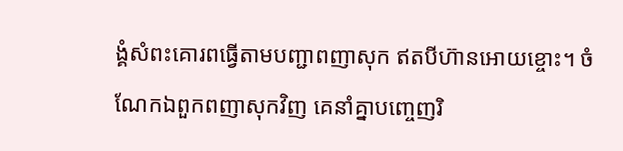ង្គំសំពះគោរពធ្វើតាមបញ្ជាពញាសុក ឥតបីហ៊ានអោយខ្ចោះ។ ចំណែកឯពួកពញាសុកវិញ គេនាំគ្នាបញ្ចេញរិ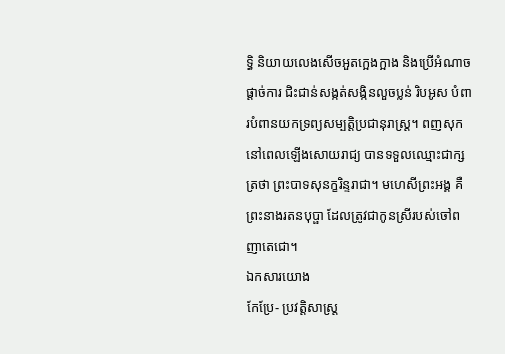ទ្ធិ និយាយលេងសើចអួតក្អេងក្អាង និងប្រើអំណាចផ្ដាច់ការ ជិះជាន់សង្កត់សង្កិនលួចប្លន់ រិបអូស បំពារបំពានយកទ្រព្យសម្បត្ដិប្រជានុរាស្រ្ដ។ ពញសុកនៅពេលឡើងសោយរាជ្យ បានទទួលឈ្មោះជាក្សត្រថា ព្រះបាទសុនក្ខរិន្ទរាជា។ មហេសីព្រះអង្គ គឺ ព្រះនាងរតនបុប្ផា ដែលត្រូវជាកូនស្រីរបស់ចៅពញាតេជោ។
ឯកសារយោង
កែប្រែ- ប្រវត្តិសាស្ត្រ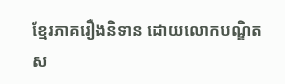ខ្មែរភាគរឿងនិទាន ដោយលោកបណ្ឌិតស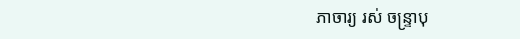ភាចារ្យ រស់ ចន្ទ្រាបុ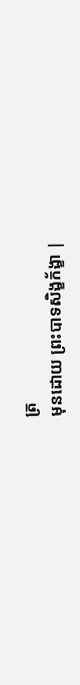ត្រ
មុនដោយ ព្រះបាទសិង្ខក័ង្ខា |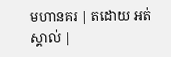មហានគរ | តដោយ អត់ស្គាល់ |